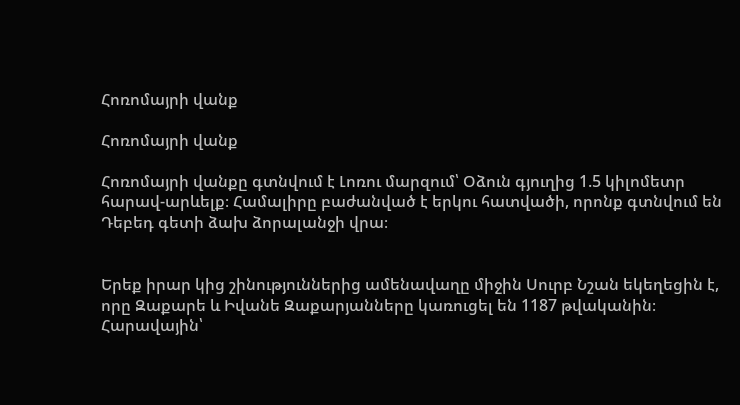Հոռոմայրի վանք

Հոռոմայրի վանք

Հոռոմայրի վանքը գտնվում է Լոռու մարզում՝ Օձուն գյուղից 1.5 կիլոմետր հարավ-արևելք։ Համալիրը բաժանված է երկու հատվածի, որոնք գտնվում են Դեբեդ գետի ձախ ձորալանջի վրա։


Երեք իրար կից շինություններից ամենավաղը միջին Սուրբ Նշան եկեղեցին է, որը Զաքարե և Իվանե Զաքարյանները կառուցել են 1187 թվականին։ Հարավային՝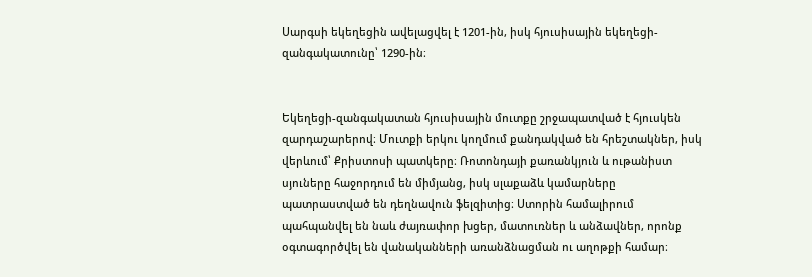Սարգսի եկեղեցին ավելացվել է 1201-ին, իսկ հյուսիսային եկեղեցի-զանգակատունը՝ 1290-ին։


Եկեղեցի-զանգակատան հյուսիսային մուտքը շրջապատված է հյուսկեն զարդաշարերով։ Մուտքի երկու կողմում քանդակված են հրեշտակներ, իսկ վերևում՝ Քրիստոսի պատկերը։ Ռոտոնդայի քառանկյուն և ութանիստ սյուները հաջորդում են միմյանց, իսկ սլաքաձև կամարները պատրաստված են դեղնավուն ֆելզիտից։ Ստորին համալիրում պահպանվել են նաև ժայռափոր խցեր, մատուռներ և անձավներ, որոնք օգտագործվել են վանականների առանձնացման ու աղոթքի համար։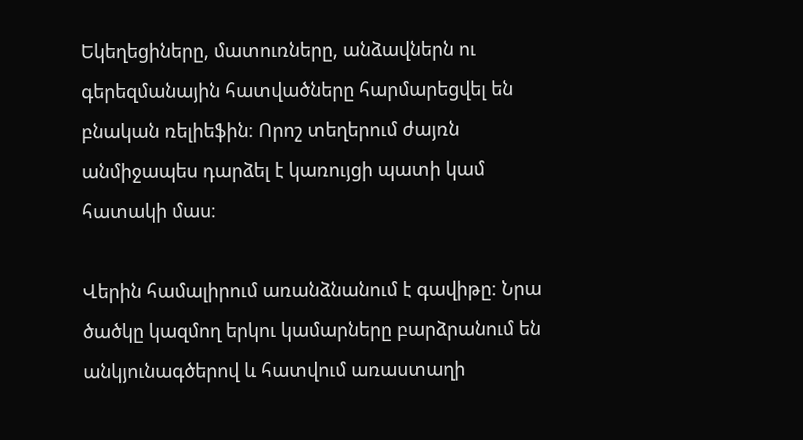Եկեղեցիները, մատուռները, անձավներն ու գերեզմանային հատվածները հարմարեցվել են բնական ռելիեֆին։ Որոշ տեղերում ժայռն անմիջապես դարձել է կառույցի պատի կամ հատակի մաս։

Վերին համալիրում առանձնանում է գավիթը։ Նրա ծածկը կազմող երկու կամարները բարձրանում են անկյունագծերով և հատվում առաստաղի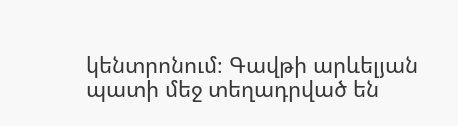կենտրոնում։ Գավթի արևելյան պատի մեջ տեղադրված են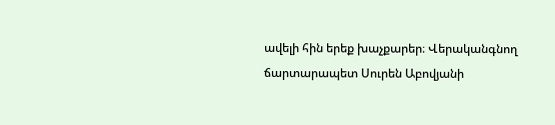ավելի հին երեք խաչքարեր։ Վերականգնող ճարտարապետ Սուրեն Աբովյանի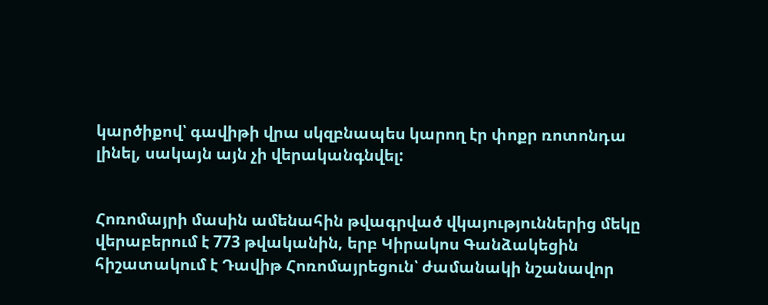կարծիքով՝ գավիթի վրա սկզբնապես կարող էր փոքր ռոտոնդա լինել, սակայն այն չի վերականգնվել:


Հոռոմայրի մասին ամենահին թվագրված վկայություններից մեկը վերաբերում է 773 թվականին, երբ Կիրակոս Գանձակեցին հիշատակում է Դավիթ Հոռոմայրեցուն՝ ժամանակի նշանավոր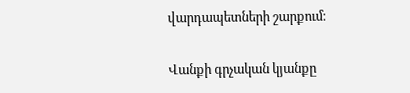վարդապետների շարքում։

Վանքի գրչական կյանքը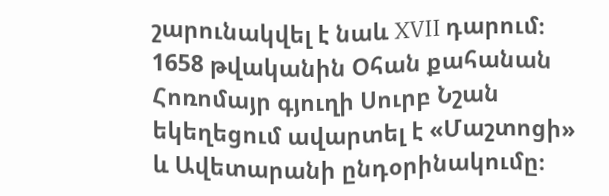շարունակվել է նաև XVII դարում։ 1658 թվականին Օհան քահանան Հոռոմայր գյուղի Սուրբ Նշան եկեղեցում ավարտել է «Մաշտոցի» և Ավետարանի ընդօրինակումը։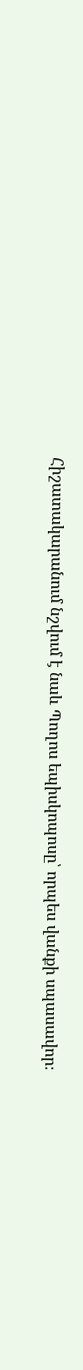Հիշատակարանում նշվում է նաև Պողոս եպիսկոպոսը՝ որպես վանքի սպասավոր։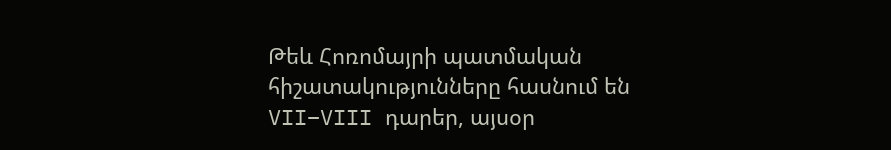Թեև Հոռոմայրի պատմական հիշատակությունները հասնում են VII–VIII դարեր, այսօր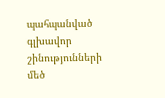պահպանված գլխավոր շինությունների մեծ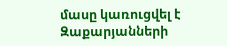մասը կառուցվել է Զաքարյանների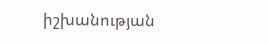իշխանության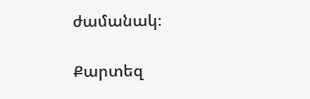ժամանակ։

Քարտեզ